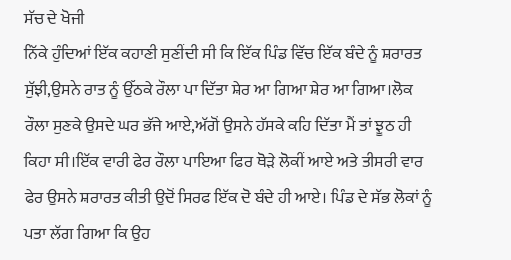ਸੱਚ ਦੇ ਖੋਜੀ
ਨਿੱਕੇ ਹੁੰਦਿਆਂ ਇੱਕ ਕਹਾਣੀ ਸੁਣੀਂਦੀ ਸੀ ਕਿ ਇੱਕ ਪਿੰਡ ਵਿੱਚ ਇੱਕ ਬੰਦੇ ਨੂੰ ਸ਼ਰਾਰਤ ਸੁੱਝੀ,ਉਸਨੇ ਰਾਤ ਨੂੰ ਉੱਠਕੇ ਰੌਲਾ ਪਾ ਦਿੱਤਾ ਸ਼ੇਰ ਆ ਗਿਆ ਸ਼ੇਰ ਆ ਗਿਆ।ਲੋਕ ਰੌਲਾ ਸੁਣਕੇ ਉਸਦੇ ਘਰ ਭੱਜੇ ਆਏ,ਅੱਗੋਂ ਉਸਨੇ ਹੱਸਕੇ ਕਹਿ ਦਿੱਤਾ ਮੈਂ ਤਾਂ ਝੂਠ ਹੀ ਕਿਹਾ ਸੀ।ਇੱਕ ਵਾਰੀ ਫੇਰ ਰੌਲਾ ਪਾਇਆ ਫਿਰ ਥੋੜੇ ਲੋਕੀਂ ਆਏ ਅਤੇ ਤੀਸਰੀ ਵਾਰ ਫੇਰ ਉਸਨੇ ਸ਼ਰਾਰਤ ਕੀਤੀ ਉਦੋਂ ਸਿਰਫ ਇੱਕ ਦੋ ਬੰਦੇ ਹੀ ਆਏ। ਪਿੰਡ ਦੇ ਸੱਭ ਲੋਕਾਂ ਨੂੰ ਪਤਾ ਲੱਗ ਗਿਆ ਕਿ ਉਹ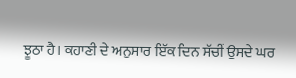ਝੂਠਾ ਹੈ। ਕਹਾਣੀ ਦੇ ਅਨੁਸਾਰ ਇੱਕ ਦਿਨ ਸੱਚੀਂ ਉਸਦੇ ਘਰ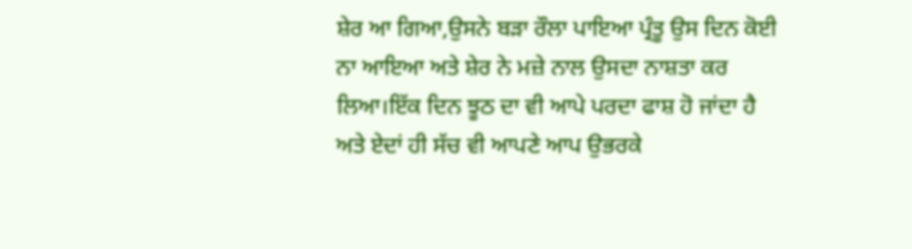ਸ਼ੇਰ ਆ ਗਿਆ,ਉਸਨੇ ਬੜਾ ਰੌਲਾ ਪਾਇਆ ਪ੍ਰੰਤੂ ਉਸ ਦਿਨ ਕੋਈ ਨਾ ਆਇਆ ਅਤੇ ਸ਼ੇਰ ਨੇ ਮਜ਼ੇ ਨਾਲ ਉਸਦਾ ਨਾਸ਼ਤਾ ਕਰ ਲਿਆ।ਇੱਕ ਦਿਨ ਝੂਠ ਦਾ ਵੀ ਆਪੇ ਪਰਦਾ ਫਾਸ਼ ਹੋ ਜਾਂਦਾ ਹੈ ਅਤੇ ਏਦਾਂ ਹੀ ਸੱਚ ਵੀ ਆਪਣੇ ਆਪ ਉਭਰਕੇ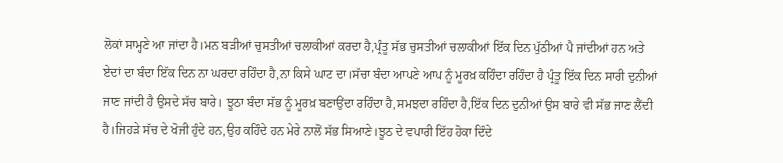ਲੋਕਾਂ ਸਾਮ੍ਹਣੇ ਆ ਜਾਂਦਾ ਹੈ।ਮਨ ਬੜੀਆਂ ਚੁਸਤੀਆਂ ਚਲਾਕੀਆਂ ਕਰਦਾ ਹੈ,ਪ੍ਰੰਤੂ ਸੱਭ ਚੁਸਤੀਆਂ ਚਲਾਕੀਆਂ ਇੱਕ ਦਿਨ ਪੁੱਠੀਆਂ ਪੈ ਜਾਂਦੀਆਂ ਹਨ ਅਤੇ ਏਦਾਂ ਦਾ ਬੰਦਾ ਇੱਕ ਦਿਨ ਨਾ ਘਰਦਾ ਰਹਿੰਦਾ ਹੈ,ਨਾ ਕਿਸੇ ਘਾਟ ਦਾ।ਸੱਚਾ ਬੰਦਾ ਆਪਣੇ ਆਪ ਨੂੰ ਮੂਰਖ਼ ਕਹਿੰਦਾ ਰਹਿੰਦਾ ਹੈ ਪ੍ਰੰਤੂ ਇੱਕ ਦਿਨ ਸਾਰੀ ਦੁਨੀਆਂ ਜਾਣ ਜਾਂਦੀ ਹੈ ਉਸਦੇ ਸੱਚ ਬਾਰੇ। ਝੂਠਾ ਬੰਦਾ ਸੱਭ ਨੂੰ ਮੂਰਖ਼ ਬਣਾਉਂਦਾ ਰਹਿੰਦਾ ਹੈ,ਸਮਝਦਾ ਰਹਿੰਦਾ ਹੈ,ਇੱਕ ਦਿਨ ਦੁਨੀਆਂ ਉਸ ਬਾਰੇ ਵੀ ਸੱਭ ਜਾਣ ਲੈਂਦੀ ਹੈ।ਜਿਹੜੇ ਸੱਚ ਦੇ ਖੋਜੀ ਹੁੰਦੇ ਹਨ,ਉਹ ਕਹਿੰਦੇ ਹਨ ਮੇਰੇ ਨਾਲੋਂ ਸੱਭ ਸਿਆਣੇ।ਝੂਠ ਦੇ ਵਪਾਰੀ ਇੱਹ ਹੋਕਾ ਦਿੰਦੇ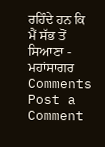ਰਹਿੰਦੇ ਹਨ ਕਿ ਮੈਂ ਸੱਭ ਤੋਂ ਸਿਆਣਾ - ਮਹਾਂਸਾਗਰ
Comments
Post a Comment